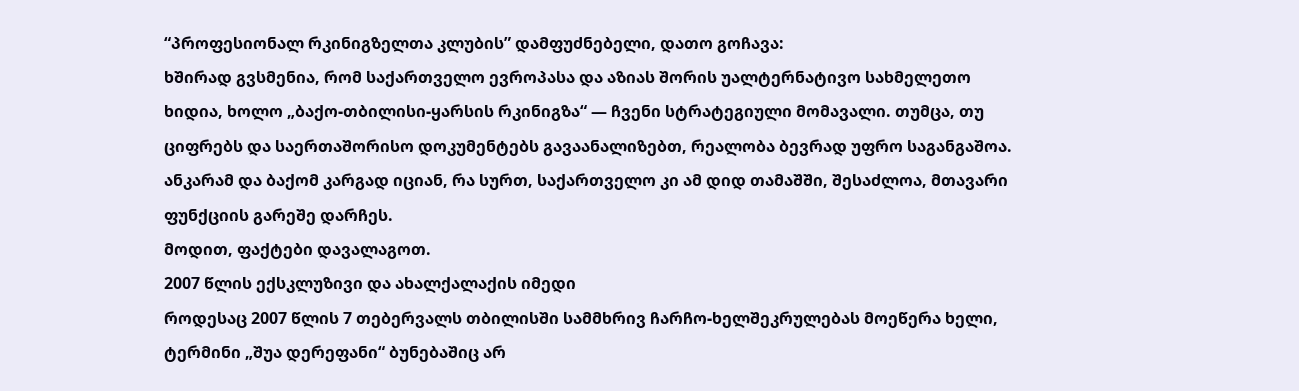“პროფესიონალ რკინიგზელთა კლუბის” დამფუძნებელი, დათო გოჩავა:
ხშირად გვსმენია, რომ საქართველო ევროპასა და აზიას შორის უალტერნატივო სახმელეთო ხიდია, ხოლო „ბაქო-თბილისი-ყარსის რკინიგზა“ — ჩვენი სტრატეგიული მომავალი. თუმცა, თუ ციფრებს და საერთაშორისო დოკუმენტებს გავაანალიზებთ, რეალობა ბევრად უფრო საგანგაშოა. ანკარამ და ბაქომ კარგად იციან, რა სურთ, საქართველო კი ამ დიდ თამაშში, შესაძლოა, მთავარი ფუნქციის გარეშე დარჩეს.
მოდით, ფაქტები დავალაგოთ.
2007 წლის ექსკლუზივი და ახალქალაქის იმედი
როდესაც 2007 წლის 7 თებერვალს თბილისში სამმხრივ ჩარჩო-ხელშეკრულებას მოეწერა ხელი, ტერმინი „შუა დერეფანი“ ბუნებაშიც არ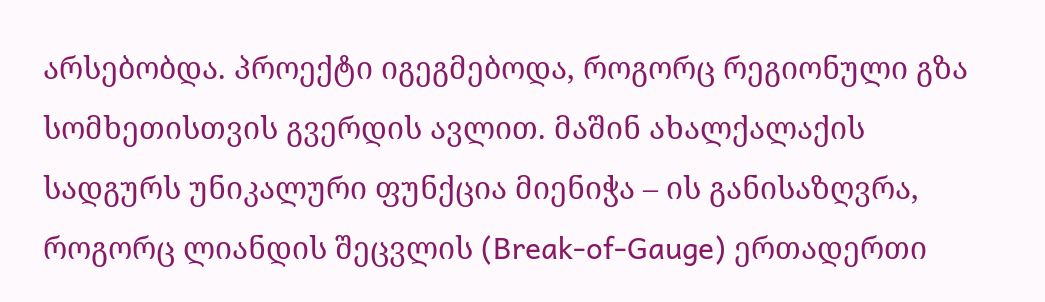არსებობდა. პროექტი იგეგმებოდა, როგორც რეგიონული გზა სომხეთისთვის გვერდის ავლით. მაშინ ახალქალაქის სადგურს უნიკალური ფუნქცია მიენიჭა – ის განისაზღვრა, როგორც ლიანდის შეცვლის (Break-of-Gauge) ერთადერთი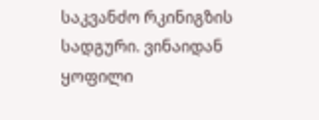საკვანძო რკინიგზის სადგური. ვინაიდან ყოფილი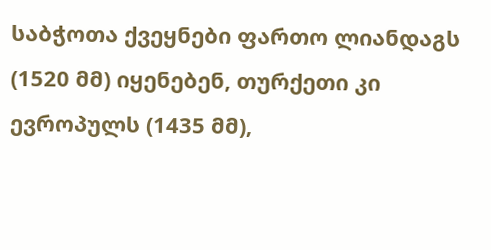საბჭოთა ქვეყნები ფართო ლიანდაგს (1520 მმ) იყენებენ, თურქეთი კი ევროპულს (1435 მმ),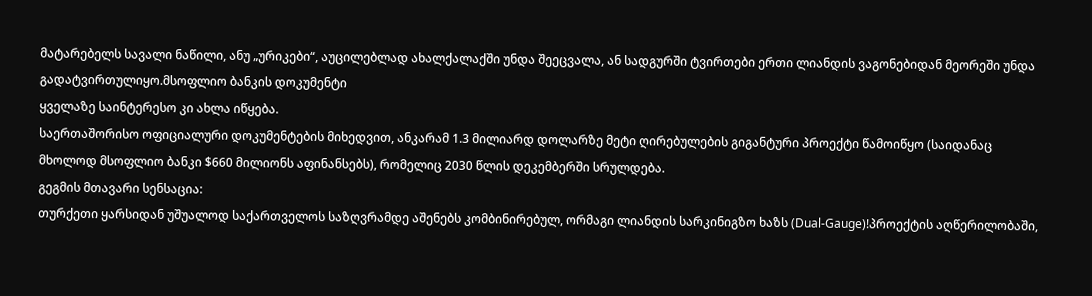მატარებელს სავალი ნაწილი, ანუ „ურიკები“, აუცილებლად ახალქალაქში უნდა შეეცვალა, ან სადგურში ტვირთები ერთი ლიანდის ვაგონებიდან მეორეში უნდა გადატვირთულიყო.მსოფლიო ბანკის დოკუმენტი
ყველაზე საინტერესო კი ახლა იწყება.
საერთაშორისო ოფიციალური დოკუმენტების მიხედვით, ანკარამ 1.3 მილიარდ დოლარზე მეტი ღირებულების გიგანტური პროექტი წამოიწყო (საიდანაც მხოლოდ მსოფლიო ბანკი $660 მილიონს აფინანსებს), რომელიც 2030 წლის დეკემბერში სრულდება.
გეგმის მთავარი სენსაცია:
თურქეთი ყარსიდან უშუალოდ საქართველოს საზღვრამდე აშენებს კომბინირებულ, ორმაგი ლიანდის სარკინიგზო ხაზს (Dual-Gauge)!პროექტის აღწერილობაში,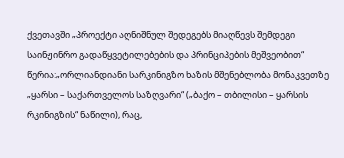ქვეთავში „პროექტი აღნიშნულ შედეგებს მიაღწევს შემდეგი საინჟინრო გადაწყვეტილებების და პრინციპების მეშვეობით“ წერია:„ორლიანდიანი სარკინიგზო ხაზის მშენებლობა მონაკვეთზე „ყარსი – საქართველოს საზღვარი“ („ბაქო – თბილისი – ყარსის რკინიგზის“ ნაწილი), რაც,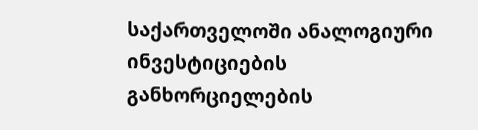საქართველოში ანალოგიური ინვესტიციების განხორციელების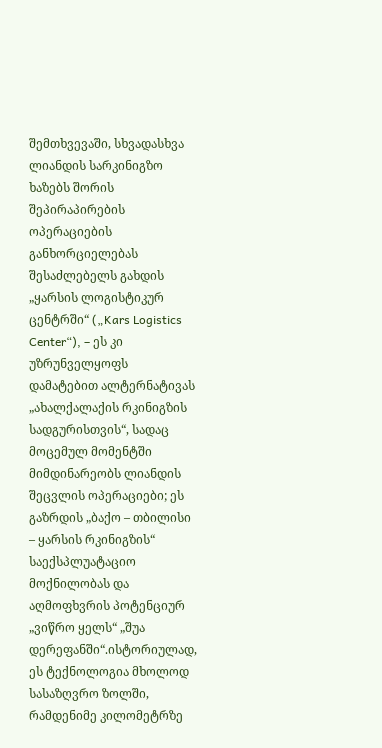შემთხვევაში, სხვადასხვა ლიანდის სარკინიგზო ხაზებს შორის შეპირაპირების ოპერაციების განხორციელებას შესაძლებელს გახდის „ყარსის ლოგისტიკურ ცენტრში“ („Kars Logistics Center“), – ეს კი უზრუნველყოფს დამატებით ალტერნატივას „ახალქალაქის რკინიგზის სადგურისთვის“, სადაც მოცემულ მომენტში მიმდინარეობს ლიანდის შეცვლის ოპერაციები; ეს გაზრდის „ბაქო – თბილისი – ყარსის რკინიგზის“ საექსპლუატაციო მოქნილობას და აღმოფხვრის პოტენციურ „ვიწრო ყელს“ „შუა დერეფანში“.ისტორიულად, ეს ტექნოლოგია მხოლოდ სასაზღვრო ზოლში, რამდენიმე კილომეტრზე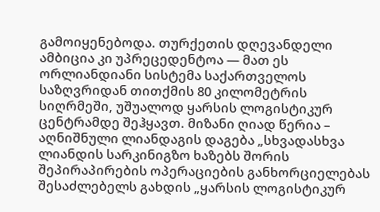გამოიყენებოდა. თურქეთის დღევანდელი ამბიცია კი უპრეცედენტოა — მათ ეს ორლიანდიანი სისტემა საქართველოს საზღვრიდან თითქმის 80 კილომეტრის სიღრმეში, უშუალოდ ყარსის ლოგისტიკურ ცენტრამდე შეჰყავთ. მიზანი ღიად წერია – აღნიშნული ლიანდაგის დაგება „სხვადასხვა ლიანდის სარკინიგზო ხაზებს შორის შეპირაპირების ოპერაციების განხორციელებას შესაძლებელს გახდის „ყარსის ლოგისტიკურ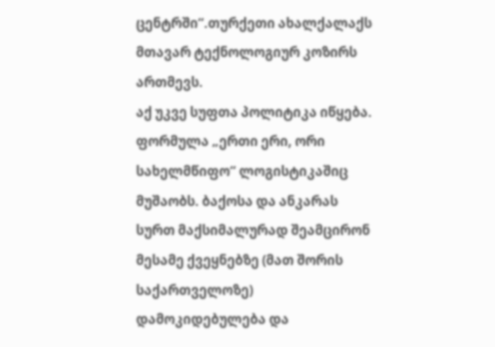ცენტრში“.თურქეთი ახალქალაქს მთავარ ტექნოლოგიურ კოზირს ართმევს.
აქ უკვე სუფთა პოლიტიკა იწყება. ფორმულა „ერთი ერი, ორი სახელმწიფო“ ლოგისტიკაშიც მუშაობს. ბაქოსა და ანკარას სურთ მაქსიმალურად შეამცირონ მესამე ქვეყნებზე (მათ შორის საქართველოზე) დამოკიდებულება და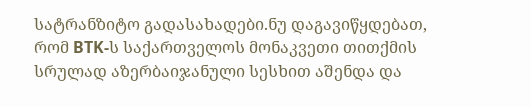სატრანზიტო გადასახადები.ნუ დაგავიწყდებათ, რომ BTK-ს საქართველოს მონაკვეთი თითქმის სრულად აზერბაიჯანული სესხით აშენდა და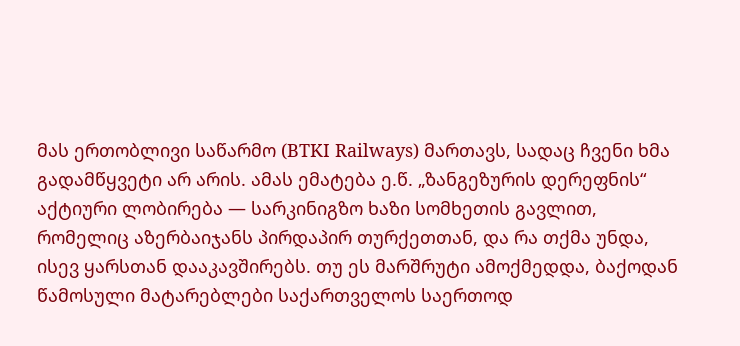მას ერთობლივი საწარმო (BTKI Railways) მართავს, სადაც ჩვენი ხმა გადამწყვეტი არ არის. ამას ემატება ე.წ. „ზანგეზურის დერეფნის“ აქტიური ლობირება — სარკინიგზო ხაზი სომხეთის გავლით, რომელიც აზერბაიჯანს პირდაპირ თურქეთთან, და რა თქმა უნდა, ისევ ყარსთან დააკავშირებს. თუ ეს მარშრუტი ამოქმედდა, ბაქოდან წამოსული მატარებლები საქართველოს საერთოდ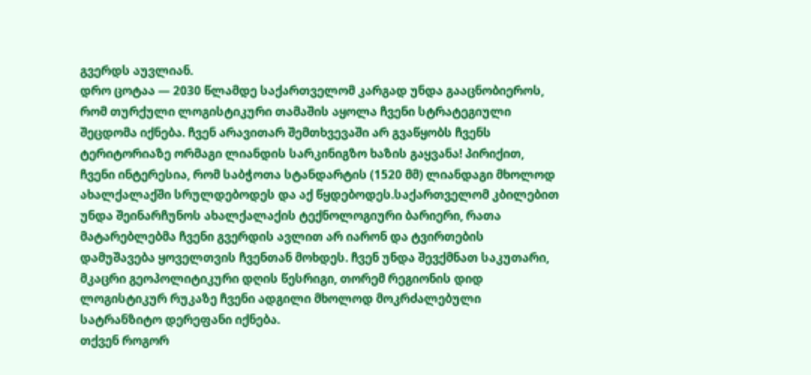გვერდს აუვლიან.
დრო ცოტაა — 2030 წლამდე საქართველომ კარგად უნდა გააცნობიეროს, რომ თურქული ლოგისტიკური თამაშის აყოლა ჩვენი სტრატეგიული შეცდომა იქნება. ჩვენ არავითარ შემთხვევაში არ გვაწყობს ჩვენს ტერიტორიაზე ორმაგი ლიანდის სარკინიგზო ხაზის გაყვანა! პირიქით, ჩვენი ინტერესია, რომ საბჭოთა სტანდარტის (1520 მმ) ლიანდაგი მხოლოდ ახალქალაქში სრულდებოდეს და აქ წყდებოდეს.საქართველომ კბილებით უნდა შეინარჩუნოს ახალქალაქის ტექნოლოგიური ბარიერი, რათა მატარებლებმა ჩვენი გვერდის ავლით არ იარონ და ტვირთების დამუშავება ყოველთვის ჩვენთან მოხდეს. ჩვენ უნდა შევქმნათ საკუთარი, მკაცრი გეოპოლიტიკური დღის წესრიგი, თორემ რეგიონის დიდ ლოგისტიკურ რუკაზე ჩვენი ადგილი მხოლოდ მოკრძალებული სატრანზიტო დერეფანი იქნება.
თქვენ როგორ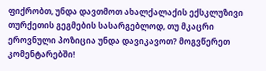ფიქრობთ, უნდა დავთმოთ ახალქალაქის ექსკლუზივი თურქეთის გეგმების სასარგებლოდ, თუ მკაცრი ეროვნული პოზიცია უნდა დავიკავოთ? მოგვწერეთ კომენტარებში!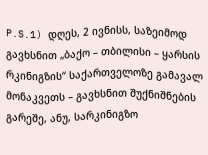P.S.1) დღეს, 2 ივნისს, საზეიმოდ გავხსნით „ბაქო – თბილისი – ყარსის რკინიგზის“ საქართველოზე გამავალ მონაკვეთს – გავხსნით შუქნიშნების გარეშე, ანუ, სარკინიგზო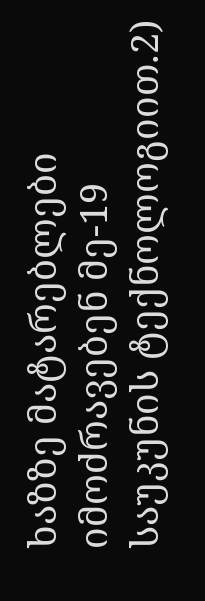ხაზზე მატარებლები იმოძრავებენ მე-19 საუკუნის ტექნოლოგიით.2)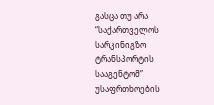გასცა თუ არა “საქართველოს სარკინიგზო ტრანსპორტის სააგენტომ” უსაფრთხოების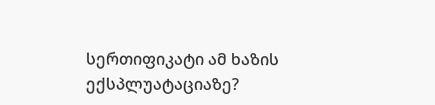სერთიფიკატი ამ ხაზის ექსპლუატაციაზე?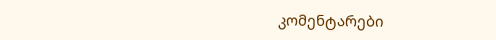კომენტარები